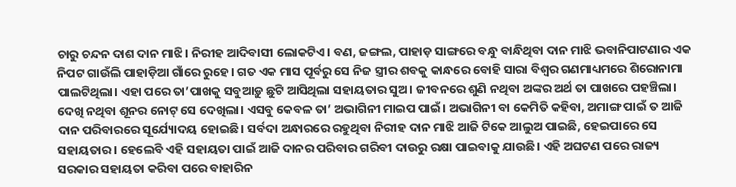ଚାରୁ ଚନ୍ଦନ ଦାଶ ଦାନ ମାଝି। ନିରୀହ ଆଦିବାସୀ ଲୋକଟିଏ। ବଣ, ଜଙ୍ଗଲ, ପାହାଡ଼ ସାଙ୍ଗରେ ବନ୍ଧୁ ବାନ୍ଧିଥିବା ଦାନ ମାଝି ଭବାନିପାଟଣାର ଏକ ନିପଟ ଗାଉଁଲି ପାହାଡ଼ିଆ ଗାଁରେ ରୁହେ। ଗତ ଏକ ମାସ ପୂର୍ବରୁ ସେ ନିଜ ସ୍ତ୍ରୀର ଶବକୁ କାନ୍ଧରେ ବୋହି ସାରା ବିଶ୍ବର ଗଣମାଧ୍ୟମରେ ଶିରୋନାମା ପାଲଟିଥିଲା। ଏହା ପରେ ତା’ପାଖକୁ ସବୁଆଡ଼ୁ ଛୁଟି ଆସିଥିଲା ସହାୟତାର ସୁଅ। ଜୀବନରେ ଶୁଣି ନଥିବା ଅଙ୍କର ଅର୍ଥ ତା ପାଖରେ ପହଞ୍ଚିଲା। ଦେଖି ନଥିବା ଶୂନର ନୋଟ୍ ସେ ଦେଖିଲା। ଏସବୁ କେବଳ ତା’ ଅଭାଗିନୀ ମାଇପ ପାଇଁ। ଅଭାଗିନୀ ବା କେମିତି କହିବା, ଅମାଙ୍ଗ ପାଇଁ ତ ଆଜି ଦାନ ପରିବାରରେ ସୂର୍ଯ୍ୟୋଦୟ ହୋଇଛି। ସର୍ବଦା ଅନ୍ଧାରରେ ରହୁଥିବା ନିରୀହ ଦାନ ମାଝି ଆଜି ଟିକେ ଆଲୁଅ ପାଇଛି, ହେଇପାରେ ସେ ସହାୟତାର। ହେଲେବି ଏହି ସହାୟତା ପାଇଁ ଆଜି ଦାନର ପରିବାର ଗରିବୀ ଦାଉରୁ ରକ୍ଷା ପାଇବାକୁ ଯାଉଛି। ଏହି ଅଘଟଣ ପରେ ରାଜ୍ୟ ସରକାର ସହାୟତା କରିବା ପରେ ବାହାରିନ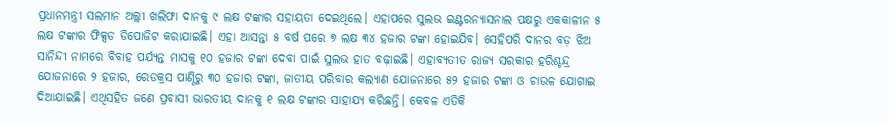ପ୍ରଧାନମନ୍ତ୍ରୀ ସଲମାନ ଅଲ୍ଲୀ ଖଲିଫା ଦାନକୁ ୯ ଲକ୍ଷ ଟଙ୍କାର ସହାୟତା ଦେଇଥିଲେ। ଏହାପରେ ସୁଲଭ ଇଣ୍ଟରନ୍ୟାସନାଲ ପକ୍ଷରୁ ଏକକାଳୀନ ୫ ଲକ୍ଷ ଟଙ୍କାର ଫିକ୍ସଡ ଡିପୋଜିଟ କରାଯାଇଛି। ଏହା ଆସନ୍ତା ୫ ବର୍ଷ ପରେ ୭ ଲକ୍ଷ ୩୪ ହଜାର ଟଙ୍କା ହୋଇଯିବ। ସେହିପରି ଦାନର ବଡ଼ ଝିଅ ସାନିନ୍ଦୀ ନାମରେ ବିବାହ ପର୍ଯ୍ୟନ୍ତ ମାସକୁ ୧୦ ହଜାର ଟଙ୍କା ଦେବା ପାଇଁ ସୁଲଭ ହାତ ବଢ଼ାଇଛି। ଏହାବ୍ୟତୀତ ରାଜ୍ୟ ସରକାର ହରିଶ୍ଚନ୍ଦ୍ର ଯୋଜନାରେ ୨ ହଜାର, ରେଡକ୍ରସ ପାଣ୍ଠିରୁ ୩୦ ହଜାର ଟଙ୍କା, ଜାତୀୟ ପରିବାର କଲ୍ୟାଣ ଯୋଜନାରେ ୫୨ ହଜାର ଟଙ୍କା ଓ ଚାଉଳ ଯୋଗାଇ ଦିଆଯାଇଛି। ଏଥିସହିତ ଜଣେ ପ୍ରବାସୀ ଭାରତୀୟ ଦାନକୁ ୧ ଲକ୍ଷ ଟଙ୍କାର ସାହାଯ୍ୟ କରିଛନ୍ତି। କେବଳ ଏତିକି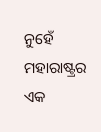ନୁହେଁ ମହାରାଷ୍ଟ୍ରର ଏକ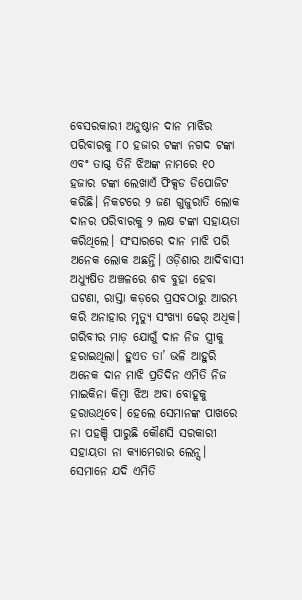ବେସରକାରୀ ଅନୁଷ୍ଠାନ ଦାନ ମାଝିର ପରିବାରକୁ ୮୦ ହଜାର ଟଙ୍କା ନଗଦ ଟଙ୍କା ଏବଂ ତାଗ୍ଦ ତିନି ଝିଅଙ୍କ ନାମରେ ୧୦ ହଜାର ଟଙ୍କା ଲେଖାଏଁ ଫିକ୍ସଡ ଡିପୋଜିଟ କରିଛି। ନିକଟରେ ୨ ଜଣ ଗୁଜୁରାତି ଲୋକ ଦାନର ପରିବାରକୁ ୨ ଲକ୍ଷ ଟଙ୍କା ସହାୟତା କରିଥିଲେ। ସଂସାରରେ ଦାନ ମାଝି ପରି ଅନେକ ଲୋକ ଅଛନ୍ତି। ଓଡ଼ିଶାର ଆଦିବାସୀ ଅଧ୍ୟୁଷିତ ଅଞ୍ଚଳରେ ଶବ ବୁହା ହେବା ଘଟଣା, ରାସ୍ତା କଡ଼ରେ ପ୍ରସବଠାରୁ ଆରମ୍ଭ କରି ଅନାହାର ମୃତ୍ୟୁ ସଂଖ୍ୟା ଢେର୍ ଅଧିକ। ଗରିବୀର ମାଡ଼ ଯୋଗୁଁ ଦାନ ନିଜ ସ୍ତ୍ରୀକୁ ହରାଇଥିଲା। ହୁଏତ ତା’ ଭଳି ଆହୁରି ଅନେକ ଦାନ ମାଝି ପ୍ରତିଦିନ ଏମିତି ନିଜ ମାଇକିନା କିମ୍ବା ଝିଅ ଅବା ବୋହୂକୁ ହରାଉଥିବେ। ହେଲେ ସେମାନଙ୍କ ପାଖରେ ନା ପହଞ୍ଚି ପାରୁଛି କୌଣସି ସରକାରୀ ସହାୟତା ନା କ୍ୟାମେରାର ଲେନ୍ସ। ସେମାନେ ଯଦି ଏମିତି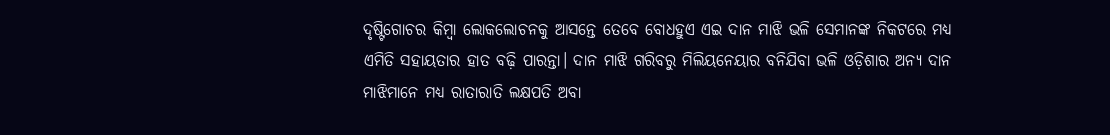ଦୃଷ୍ଟିଗୋଚର କିମ୍ବା ଲୋକଲୋଚନକୁ ଆସନ୍ତେ ତେବେ ବୋଧହୁଏ ଏଇ ଦାନ ମାଝି ଭଳି ସେମାନଙ୍କ ନିକଟରେ ମଧ୍ୟ ଏମିତି ସହାୟତାର ହାତ ବଢ଼ି ପାରନ୍ତା। ଦାନ ମାଝି ଗରିବରୁ ମିଲିୟନେୟାର ବନିଯିବା ଭଳି ଓଡ଼ିଶାର ଅନ୍ୟ ଦାନ ମାଝିମାନେ ମଧ୍ୟ ରାତାରାତି ଲକ୍ଷପତି ଅବା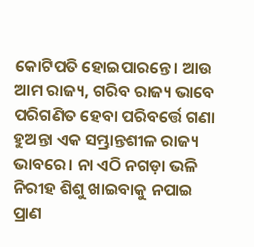କୋଟିପତି ହୋଇପାରନ୍ତେ। ଆଉ ଆମ ରାଜ୍ୟ, ଗରିବ ରାଜ୍ୟ ଭାବେ ପରିଗଣିତ ହେବା ପରିବର୍ତ୍ତେ ଗଣା ହୁଅନ୍ତା ଏକ ସମ୍ଭ୍ରାନ୍ତଶୀଳ ରାଜ୍ୟ ଭାବରେ। ନା ଏଠି ନଗଡ଼ା ଭଳି ନିରୀହ ଶିଶୁ ଖାଇବାକୁ ନପାଇ ପ୍ରାଣ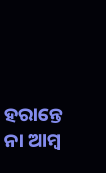ହରାନ୍ତେ ନା ଆମ୍ବ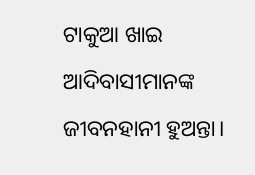ଟାକୁଆ ଖାଇ ଆଦିବାସୀମାନଙ୍କ ଜୀବନହାନୀ ହୁଅନ୍ତା।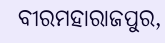ବୀରମହାରାଜପୁର,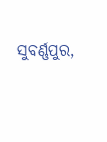ସୁବର୍ଣ୍ଣପୁର,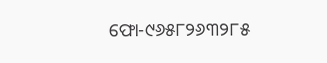ଫୋ-୯୬୫୮୨୬୩୨୮୫